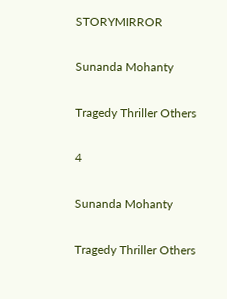STORYMIRROR

Sunanda Mohanty

Tragedy Thriller Others

4

Sunanda Mohanty

Tragedy Thriller Others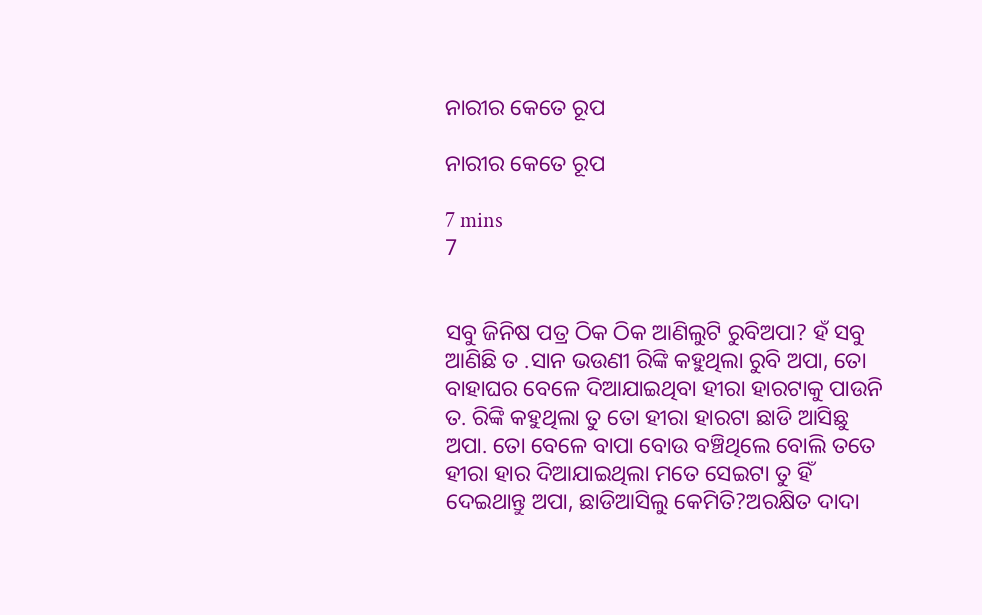ନାରୀର କେତେ ରୂପ

ନାରୀର କେତେ ରୂପ

7 mins
7


ସବୁ ଜିନିଷ ପତ୍ର ଠିକ ଠିକ ଆଣିଲୁଟି ରୁବିଅପା? ହଁ ସବୁ ଆଣିଛି ତ .ସାନ ଭଉଣୀ ରିଙ୍କି କହୁଥିଲା ରୁବି ଅପା, ତୋ ବାହାଘର ବେଳେ ଦିଆଯାଇଥିବା ହୀରା ହାରଟାକୁ ପାଉନି ତ. ରିଙ୍କି କହୁଥିଲା ତୁ ତୋ ହୀରା ହାରଟା ଛାଡି ଆସିଛୁ ଅପା. ତୋ ବେଳେ ବାପା ବୋଉ ବଞ୍ଚିଥିଲେ ବୋଲି ତତେ ହୀରା ହାର ଦିଆଯାଇଥିଲା ମତେ ସେଇଟା ତୁ ହିଁ ଦେଇଥାନ୍ତୁ ଅପା, ଛାଡିଆସିଲୁ କେମିତି?ଅରକ୍ଷିତ ଦାଦା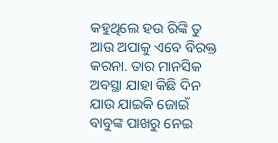କହୁଥିଲେ ହଉ ରିଙ୍କି ତୁ ଆଉ ଅପାକୁ ଏବେ ବିରକ୍ତ କରନା. ତାର ମାନସିକ ଅବସ୍ଥା ଯାହା କିଛି ଦିନ ଯାଉ ଯାଇକି ଜୋଇଁ ବାବୁଙ୍କ ପାଖରୁ ନେଇ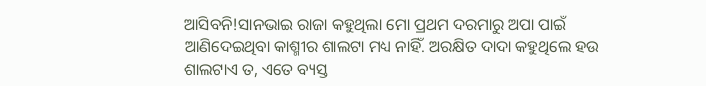ଆସିବନି!ସାନଭାଇ ରାଜା କହୁଥିଲା ମୋ ପ୍ରଥମ ଦରମାରୁ ଅପା ପାଇଁ ଆଣିଦେଇଥିବା କାଶ୍ମୀର ଶାଲଟା ମଧ୍ୟ ନାହିଁ. ଅରକ୍ଷିତ ଦାଦା କହୁଥିଲେ ହଉ ଶାଲଟାଏ ତ, ଏତେ ବ୍ୟସ୍ତ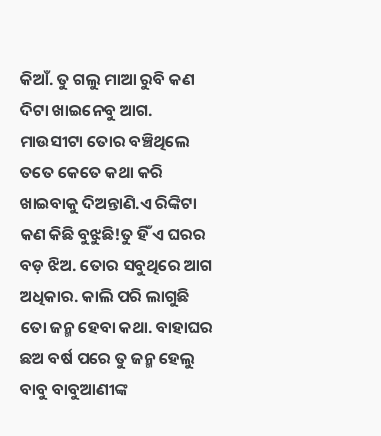କିଆଁ. ତୁ ଗଲୁ ମାଆ ରୁବି କଣ ଦିଟା ଖାଇନେବୁ ଆଗ. ମାଉସୀଟା ତୋର ବଞ୍ଚିଥିଲେ ତତେ କେତେ କଥା କରି ଖାଇବାକୁ ଦିଅନ୍ତାଣି.ଏ ରିଙ୍କିଟା କଣ କିଛି ବୁଝୁଛି!ତୁ ହିଁ ଏ ଘରର ବଡ଼ ଝିଅ. ତୋର ସବୁଥିରେ ଆଗ ଅଧିକାର. କାଲି ପରି ଲାଗୁଛି ତୋ ଜନ୍ମ ହେବା କଥା. ବାହାଘର ଛଅ ବର୍ଷ ପରେ ତୁ ଜନ୍ମ ହେଲୁ ବାବୁ ବାବୁଆଣୀଙ୍କ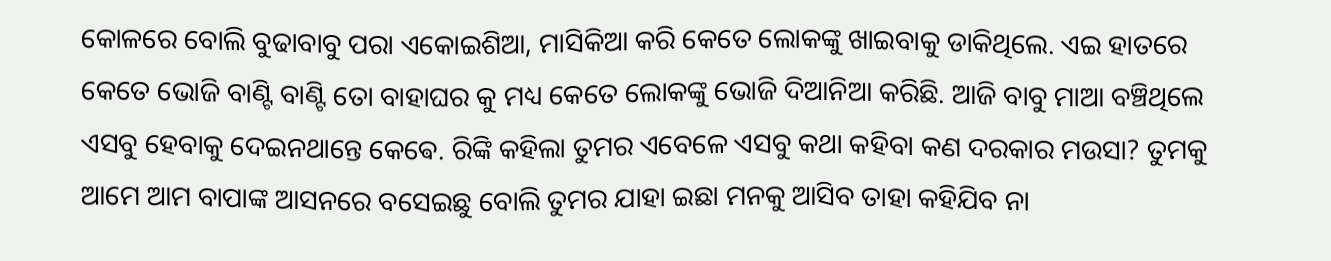କୋଳରେ ବୋଲି ବୁଢାବାବୁ ପରା ଏକୋଇଶିଆ, ମାସିକିଆ କରି କେତେ ଲୋକଙ୍କୁ ଖାଇବାକୁ ଡାକିଥିଲେ. ଏଇ ହାତରେ କେତେ ଭୋଜି ବାଣ୍ଟି ବାଣ୍ଟି ତୋ ବାହାଘର କୁ ମଧ୍ୟ କେତେ ଲୋକଙ୍କୁ ଭୋଜି ଦିଆନିଆ କରିଛି. ଆଜି ବାବୁ ମାଆ ବଞ୍ଚିଥିଲେ ଏସବୁ ହେବାକୁ ଦେଇନଥାନ୍ତେ କେଵେ. ରିଙ୍କି କହିଲା ତୁମର ଏବେଳେ ଏସବୁ କଥା କହିବା କଣ ଦରକାର ମଉସା? ତୁମକୁ ଆମେ ଆମ ବାପାଙ୍କ ଆସନରେ ବସେଇଛୁ ବୋଲି ତୁମର ଯାହା ଇଛା ମନକୁ ଆସିବ ତାହା କହିଯିବ ନା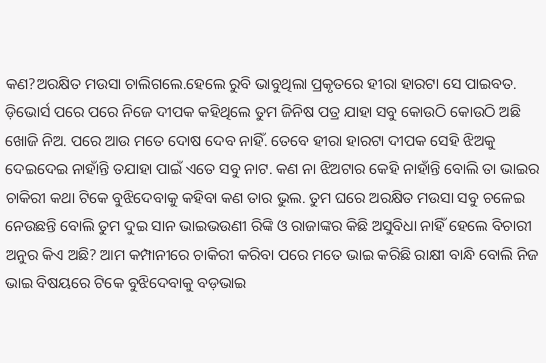କଣ?ଅରକ୍ଷିତ ମଉସା ଚାଲିଗଲେ.ହେଲେ ରୁବି ଭାବୁଥିଲା ପ୍ରକୃତରେ ହୀରା ହାରଟା ସେ ପାଇବତ. ଡ଼ିଭୋର୍ସ ପରେ ପରେ ନିଜେ ଦୀପକ କହିଥିଲେ ତୁମ ଜିନିଷ ପତ୍ର ଯାହା ସବୁ କୋଉଠି କୋଉଠି ଅଛି ଖୋଜି ନିଅ. ପରେ ଆଉ ମତେ ଦୋଷ ଦେବ ନାହିଁ. ତେବେ ହୀରା ହାରଟା ଦୀପକ ସେହି ଝିଅକୁ ଦେଇଦେଇ ନାହାଁନ୍ତି ତଯାହା ପାଇଁ ଏତେ ସବୁ ନାଟ. କଣ ନା ଝିଅଟାର କେହି ନାହାଁନ୍ତି ବୋଲି ତା ଭାଇର ଚାକିରୀ କଥା ଟିକେ ବୁଝିଦେବାକୁ କହିବା କଣ ତାର ଭୁଲ. ତୁମ ଘରେ ଅରକ୍ଷିତ ମଉସା ସବୁ ଚଳେଇ ନେଉଛନ୍ତି ବୋଲି ତୁମ ଦୁଇ ସାନ ଭାଇଭଉଣୀ ରିଙ୍କି ଓ ରାଜାଙ୍କର କିଛି ଅସୁବିଧା ନାହିଁ ହେଲେ ବିଚାରୀ ଅନୁର କିଏ ଅଛି? ଆମ କମ୍ପାନୀରେ ଚାକିରୀ କରିବା ପରେ ମତେ ଭାଇ କରିଛି ରାକ୍ଷୀ ବାନ୍ଧି ବୋଲି ନିଜ ଭାଇ ବିଷୟରେ ଟିକେ ବୁଝିଦେବାକୁ ବଡ଼ଭାଇ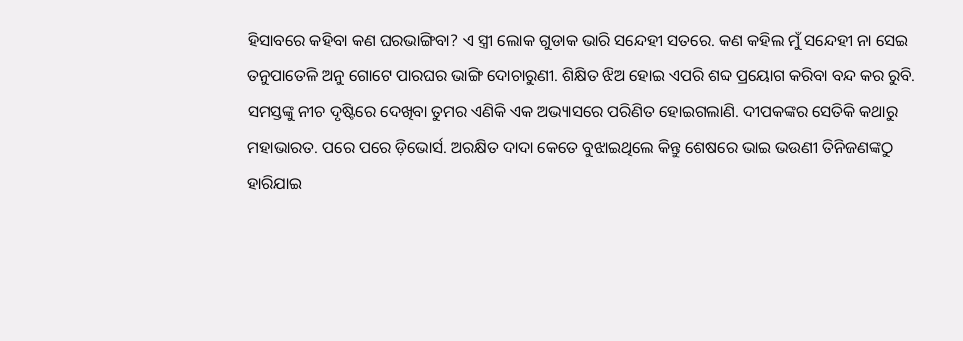ହିସାବରେ କହିବା କଣ ଘରଭାଙ୍ଗିବା? ଏ ସ୍ତ୍ରୀ ଲୋକ ଗୁଡାକ ଭାରି ସନ୍ଦେହୀ ସତରେ. କଣ କହିଲ ମୁଁ ସନ୍ଦେହୀ ନା ସେଇ ତନୁପାତେଳି ଅନୁ ଗୋଟେ ପାରଘର ଭାଙ୍ଗି ଦୋଚାରୁଣୀ. ଶିକ୍ଷିତ ଝିଅ ହୋଇ ଏପରି ଶବ୍ଦ ପ୍ରୟୋଗ କରିବା ବନ୍ଦ କର ରୁବି. ସମସ୍ତଙ୍କୁ ନୀଚ ଦୃଷ୍ଟିରେ ଦେଖିବା ତୁମର ଏଣିକି ଏକ ଅଭ୍ୟାସରେ ପରିଣିତ ହୋଇଗଲାଣି. ଦୀପକଙ୍କର ସେତିକି କଥାରୁ ମହାଭାରତ. ପରେ ପରେ ଡ଼ିଭୋର୍ସ. ଅରକ୍ଷିତ ଦାଦା କେତେ ବୁଝାଇଥିଲେ କିନ୍ତୁ ଶେଷରେ ଭାଇ ଭଉଣୀ ତିନିଜଣଙ୍କଠୁ ହାରିଯାଇ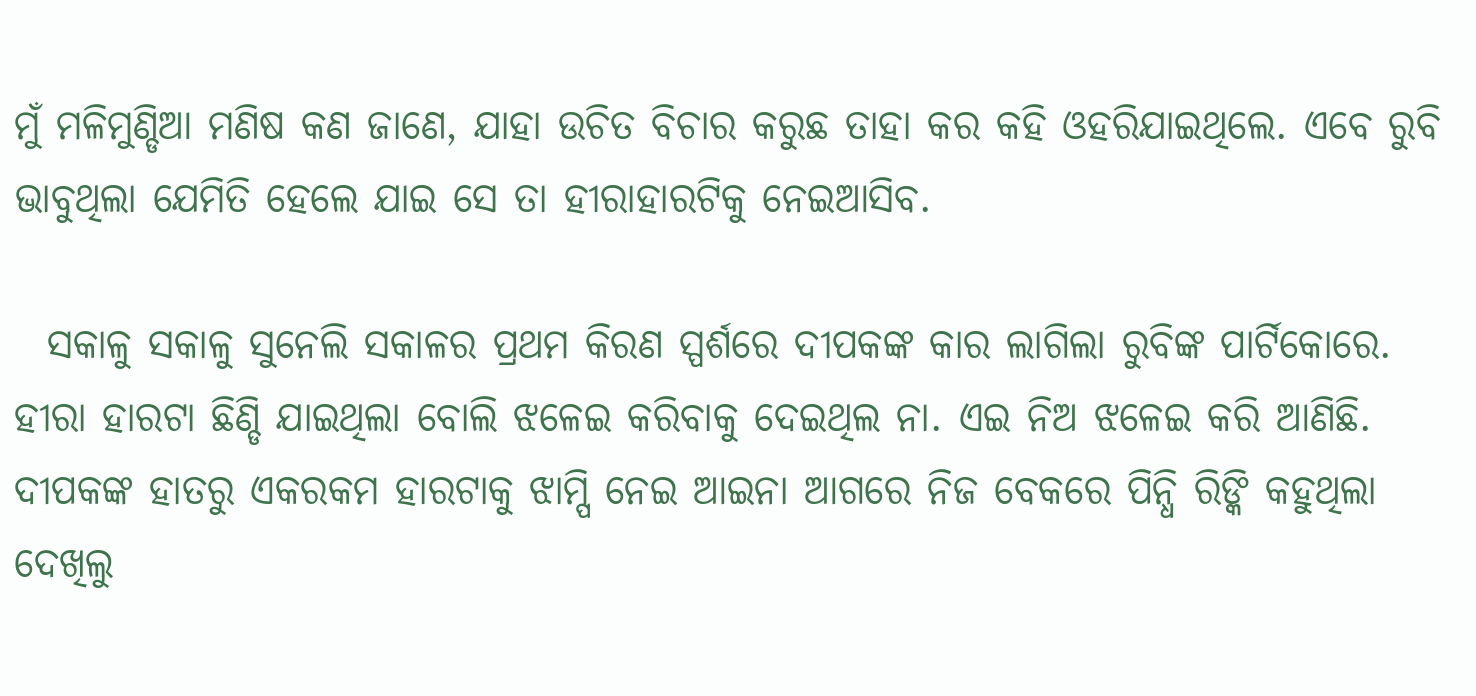ମୁଁ ମଳିମୁଣ୍ଡିଆ ମଣିଷ କଣ ଜାଣେ, ଯାହା ଉଚିତ ବିଚାର କରୁଛ ତାହା କର କହି ଓହରିଯାଇଥିଲେ. ଏବେ ରୁବି ଭାବୁଥିଲା ଯେମିତି ହେଲେ ଯାଇ ସେ ତା ହୀରାହାରଟିକୁ ନେଇଆସିବ.

  ସକାଳୁ ସକାଳୁ ସୁନେଲି ସକାଳର ପ୍ରଥମ କିରଣ ସ୍ପର୍ଶରେ ଦୀପକଙ୍କ କାର ଲାଗିଲା ରୁବିଙ୍କ ପାର୍ଟିକୋରେ. ହୀରା ହାରଟା ଛିଣ୍ଡି ଯାଇଥିଲା ବୋଲି ଝଳେଇ କରିବାକୁ ଦେଇଥିଲ ନା. ଏଇ ନିଅ ଝଳେଇ କରି ଆଣିଛି. ଦୀପକଙ୍କ ହାତରୁ ଏକରକମ ହାରଟାକୁ ଝାମ୍ପି ନେଇ ଆଇନା ଆଗରେ ନିଜ ବେକରେ ପିନ୍ଧି ରିଙ୍କି କହୁଥିଲା ଦେଖିଲୁ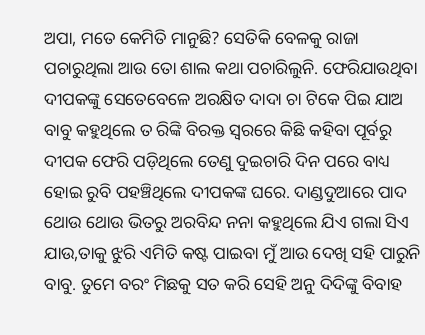ଅପା, ମତେ କେମିତି ମାନୁଛି? ସେତିକି ବେଳକୁ ରାଜା ପଚାରୁଥିଲା ଆଉ ତୋ ଶାଲ କଥା ପଚାରିଲୁନି. ଫେରିଯାଉଥିବା ଦୀପକଙ୍କୁ ସେତେବେଳେ ଅରକ୍ଷିତ ଦାଦା ଚା ଟିକେ ପିଇ ଯାଅ ବାବୁ କହୁଥିଲେ ତ ରିଙ୍କି ବିରକ୍ତ ସ୍ୱରରେ କିଛି କହିବା ପୂର୍ବରୁ ଦୀପକ ଫେରି ପଡ଼ିଥିଲେ ତେଣୁ ଦୁଇଚାରି ଦିନ ପରେ ବାଧ୍ୟ ହୋଇ ରୁବି ପହଞ୍ଚିଥିଲେ ଦୀପକଙ୍କ ଘରେ. ଦାଣ୍ଡଦୁଆରେ ପାଦ ଥୋଉ ଥୋଉ ଭିତରୁ ଅରବିନ୍ଦ ନନା କହୁଥିଲେ ଯିଏ ଗଲା ସିଏ ଯାଉ,ତାକୁ ଝୁରି ଏମିତି କଷ୍ଟ ପାଇବା ମୁଁ ଆଉ ଦେଖି ସହି ପାରୁନି ବାବୁ. ତୁମେ ବରଂ ମିଛକୁ ସତ କରି ସେହି ଅନୁ ଦିଦିଙ୍କୁ ବିବାହ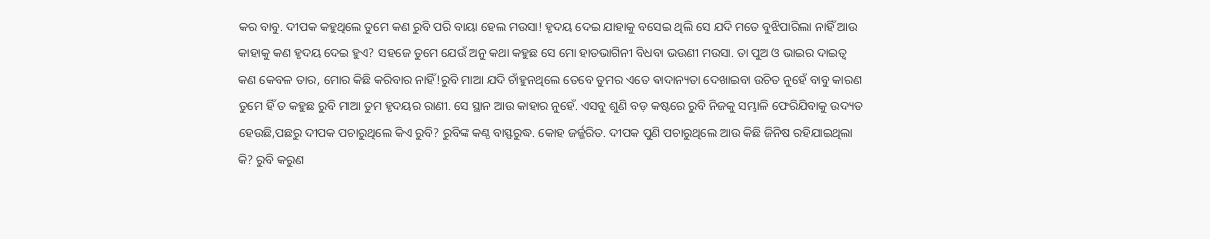କର ବାବୁ. ଦୀପକ କହୁଥିଲେ ତୁମେ କଣ ରୁବି ପରି ବାୟା ହେଲ ମଉସା! ହୃଦୟ ଦେଇ ଯାହାକୁ ବସେଇ ଥିଲି ସେ ଯଦି ମତେ ବୁଝିପାରିଲା ନାହିଁ ଆଉ କାହାକୁ କଣ ହୃଦୟ ଦେଇ ହୁଏ? ସହଜେ ତୁମେ ଯେଉଁ ଅନୁ କଥା କହୁଛ ସେ ମୋ ହାତଭାଗିନୀ ବିଧବା ଭଉଣୀ ମଉସା. ତା ପୁଅ ଓ ଭାଇର ଦାଇତ୍ୱ କଣ କେବଳ ତାର, ମୋର କିଛି କରିବାର ନାହିଁ!ରୁବି ମାଆ ଯଦି ଚାଁହୁନଥିଲେ ତେବେ ତୁମର ଏତେ ଵାଦାନ୍ୟତା ଦେଖାଇବା ଉଚିତ ନୁହେଁ ବାବୁ କାରଣ ତୁମେ ହିଁ ତ କହୁଛ ରୁବି ମାଆ ତୁମ ହୃଦୟର ରାଣୀ. ସେ ସ୍ଥାନ ଆଉ କାହାର ନୁହେଁ. ଏସବୁ ଶୁଣି ବଡ଼ କଷ୍ଟରେ ରୁବି ନିଜକୁ ସମ୍ଭାଳି ଫେରିଯିବାକୁ ଉଦ୍ୟତ ହେଉଛି,ପଛରୁ ଦୀପକ ପଚାରୁଥିଲେ କିଏ ରୁବି? ରୁବିଙ୍କ କଣ୍ଠ ବାସ୍ଫରୁଦ୍ଧ. କୋହ ଜର୍ଜ୍ଜରିତ. ଦୀପକ ପୁଣି ପଚାରୁଥିଲେ ଆଉ କିଛି ଜିନିଷ ରହିଯାଇଥିଲା କି? ରୁବି କରୁଣ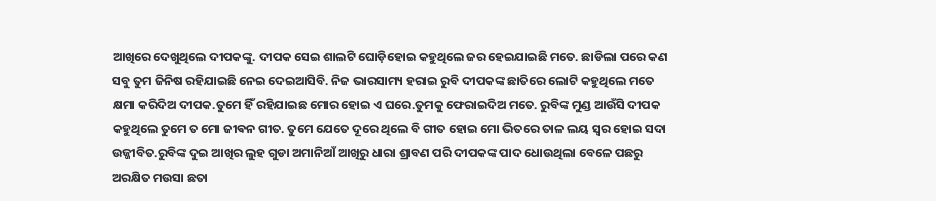ଆଖିରେ ଦେଖୁଥିଲେ ଦୀପକଙ୍କୁ. ଦୀପକ ସେଇ ଶାଲଟି ଘୋଡ଼ିହୋଇ କହୁଥିଲେ ଜର ହେଇଯାଇଛି ମତେ. ଛାଡିଲା ପରେ କଣ ସବୁ ତୁମ ଜିନିଷ ରହିଯାଇଛି ନେଇ ଦେଇଆସିବି. ନିଜ ଭାରସାମ୍ୟ ହରାଇ ରୁବି ଦୀପକଙ୍କ ଛାତିରେ ଲୋଟି କହୁଥିଲେ ମତେ କ୍ଷମା କରିଦିଅ ଦୀପକ.ତୁମେ ହିଁ ରହିଯାଇଛ ମୋର ହୋଇ ଏ ଘରେ.ତୁମକୁ ଫେରାଇଦିଅ ମତେ. ରୁବିଙ୍କ ମୁଣ୍ଡ ଆଉଁସି ଦୀପକ କହୁଥିଲେ ତୁମେ ତ ମୋ ଜୀଵନ ଗୀତ. ତୁମେ ଯେତେ ଦୂରେ ଥିଲେ ବି ଗୀତ ହୋଇ ମୋ ଭିତରେ ତାଳ ଲୟ ସ୍ୱର ହୋଇ ସଦା ଉଜ୍ଜୀବିତ.ରୁବିଙ୍କ ଦୁଇ ଆଖିର ଲୁହ ଗୁଡା ଅମାନିଆଁ ଆଖିରୁ ଧାରା ଶ୍ରାବଣ ପରି ଦୀପକଙ୍କ ପାଦ ଧୋଉଥିଲା ବେଳେ ପଛରୁ ଅରକ୍ଷିତ ମଉସା ଛତା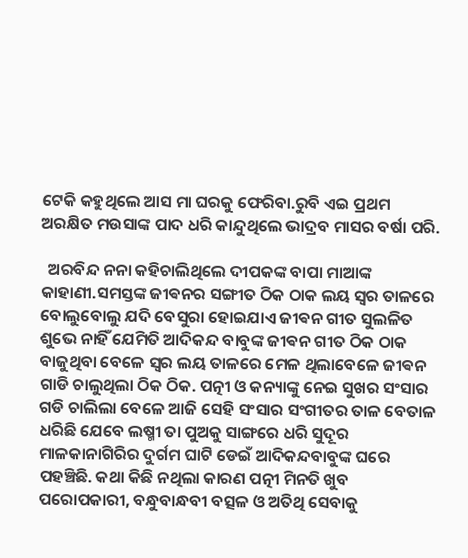ଟେକି କହୁଥିଲେ ଆସ ମା ଘରକୁ ଫେରିବା.ରୁବି ଏଇ ପ୍ରଥମ ଅରକ୍ଷିତ ମଉସାଙ୍କ ପାଦ ଧରି କାନ୍ଦୁଥିଲେ ଭାଦ୍ରବ ମାସର ବର୍ଷା ପରି.

  ଅରବିନ୍ଦ ନନା କହିଚାଲିଥିଲେ ଦୀପକଙ୍କ ବାପା ମାଆଙ୍କ କାହାଣୀ.ସମସ୍ତଙ୍କ ଜୀଵନର ସଙ୍ଗୀତ ଠିକ ଠାକ ଲୟ ସ୍ୱର ତାଳରେ ବୋଲୁବୋଲୁ ଯଦି ବେସୁରା ହୋଇଯାଏ ଜୀଵନ ଗୀତ ସୁଲଳିତ ଶୁଭେ ନାହିଁ ଯେମିତି ଆଦିକନ୍ଦ ବାବୁଙ୍କ ଜୀଵନ ଗୀତ ଠିକ ଠାକ ବାଜୁଥିବା ବେଳେ ସ୍ୱର ଲୟ ତାଳରେ ମେଳ ଥିଲାବେଳେ ଜୀଵନ ଗାଡି ଚାଲୁଥିଲା ଠିକ ଠିକ. ପତ୍ନୀ ଓ କନ୍ୟାଙ୍କୁ ନେଇ ସୁଖର ସଂସାର ଗଡି ଚାଲିଲା ବେଳେ ଆଜି ସେହି ସଂସାର ସଂଗୀତର ତାଳ ବେତାଳ ଧରିଛି ଯେବେ ଲଷ୍ମୀ ତା ପୁଅକୁ ସାଙ୍ଗରେ ଧରି ସୁଦୂର ମାଳକାନାଗିରିର ଦୁର୍ଗମ ଘାଟି ଡେଇଁ ଆଦିକନ୍ଦବାବୁଙ୍କ ଘରେ ପହଞ୍ଚିଛି. କଥା କିଛି ନଥିଲା କାରଣ ପତ୍ନୀ ମିନତି ଖୁବ ପରୋପକାରୀ, ବନ୍ଧୁବାନ୍ଧବୀ ବତ୍ସଳ ଓ ଅତିଥି ସେବାକୁ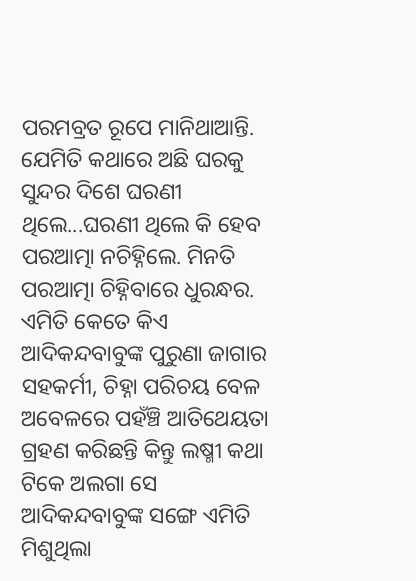ପରମବ୍ରତ ରୂପେ ମାନିଥାଆନ୍ତି. ଯେମିତି କଥାରେ ଅଛି ଘରକୁ ସୁନ୍ଦର ଦିଶେ ଘରଣୀ ଥିଲେ...ଘରଣୀ ଥିଲେ କି ହେବ ପରଆତ୍ମା ନଚିହ୍ନିଲେ. ମିନତି ପରଆତ୍ମା ଚିହ୍ନିବାରେ ଧୁରନ୍ଧର. ଏମିତି କେତେ କିଏ ଆଦିକନ୍ଦବାବୁଙ୍କ ପୁରୁଣା ଜାଗାର ସହକର୍ମୀ, ଚିହ୍ନା ପରିଚୟ ବେଳ ଅବେଳରେ ପହଁଞ୍ଚି ଆତିଥେୟତା ଗ୍ରହଣ କରିଛନ୍ତି କିନ୍ତୁ ଲଷ୍ମୀ କଥା ଟିକେ ଅଲଗା ସେ ଆଦିକନ୍ଦବାବୁଙ୍କ ସଙ୍ଗେ ଏମିତି ମିଶୁଥିଲା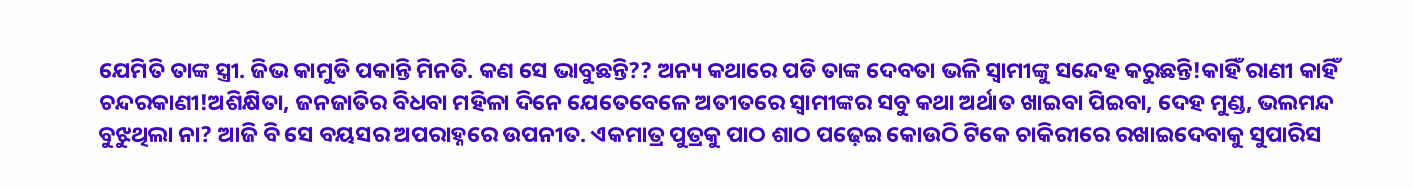ଯେମିତି ତାଙ୍କ ସ୍ତ୍ରୀ. ଜିଭ କାମୁଡି ପକାନ୍ତି ମିନତି. କଣ ସେ ଭାବୁଛନ୍ତି?? ଅନ୍ୟ କଥାରେ ପଡି ତାଙ୍କ ଦେବତା ଭଳି ସ୍ୱାମୀଙ୍କୁ ସନ୍ଦେହ କରୁଛନ୍ତି!କାହିଁ ରାଣୀ କାହିଁ ଚନ୍ଦରକାଣୀ!ଅଶିକ୍ଷିତା, ଜନଜାତିର ବିଧବା ମହିଳା ଦିନେ ଯେତେବେଳେ ଅତୀତରେ ସ୍ୱାମୀଙ୍କର ସବୁ କଥା ଅର୍ଥାତ ଖାଇବା ପିଇବା, ଦେହ ମୁଣ୍ଡ, ଭଲମନ୍ଦ ବୁଝୁଥିଲା ନା? ଆଜି ବି ସେ ବୟସର ଅପରାହ୍ନରେ ଉପନୀତ. ଏକମାତ୍ର ପୁତ୍ରକୁ ପାଠ ଶାଠ ପଢ଼େଇ କୋଉଠି ଟିକେ ଚାକିରୀରେ ରଖାଇଦେବାକୁ ସୁପାରିସ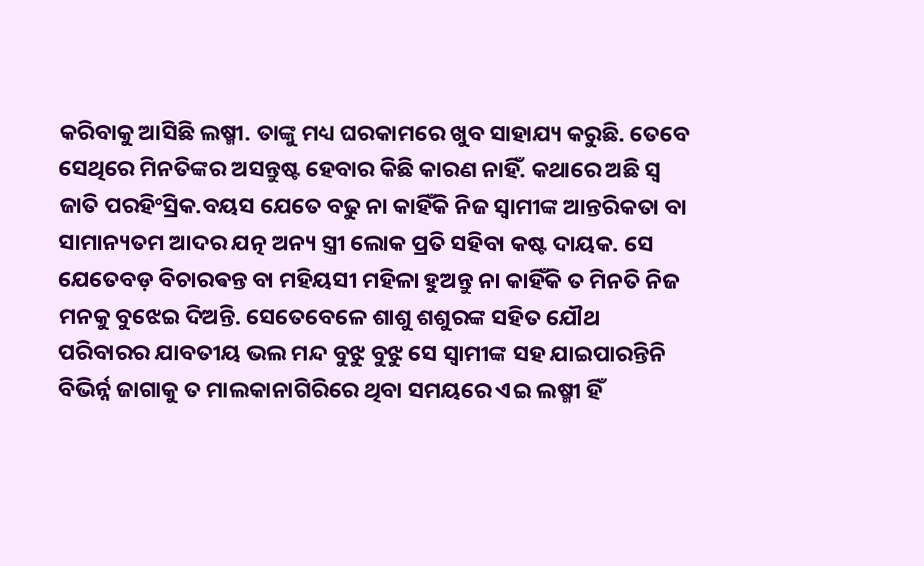କରିବାକୁ ଆସିଛି ଲଷ୍ମୀ. ତାଙ୍କୁ ମଧ୍ୟ ଘରକାମରେ ଖୁବ ସାହାଯ୍ୟ କରୁଛି. ତେବେ ସେଥିରେ ମିନତିଙ୍କର ଅସନ୍ତୁଷ୍ଟ ହେବାର କିଛି କାରଣ ନାହିଁ. କଥାରେ ଅଛି ସ୍ଵ ଜାତି ପରହିଂସ୍ରିକ.ବୟସ ଯେତେ ବଢୁ ନା କାହିଁକି ନିଜ ସ୍ୱାମୀଙ୍କ ଆନ୍ତରିକତା ବା ସାମାନ୍ୟତମ ଆଦର ଯତ୍ନ ଅନ୍ୟ ସ୍ତ୍ରୀ ଲୋକ ପ୍ରତି ସହିବା କଷ୍ଟ ଦାୟକ. ସେ ଯେତେବଡ଼ ବିଚାରଵନ୍ତ ବା ମହିୟସୀ ମହିଳା ହୁଅନ୍ତୁ ନା କାହିଁକି ତ ମିନତି ନିଜ ମନକୁ ବୁଝେଇ ଦିଅନ୍ତି. ସେତେବେଳେ ଶାଶୁ ଶଶୁରଙ୍କ ସହିତ ଯୌଥ ପରିବାରର ଯାବତୀୟ ଭଲ ମନ୍ଦ ବୁଝୁ ବୁଝୁ ସେ ସ୍ୱାମୀଙ୍କ ସହ ଯାଇପାରନ୍ତିନି ବିଭିର୍ନ୍ନ ଜାଗାକୁ ତ ମାଲକାନାଗିରିରେ ଥିବା ସମୟରେ ଏଇ ଲଷ୍ମୀ ହିଁ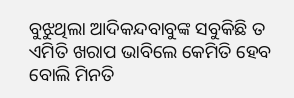ବୁଝୁଥିଲା ଆଦିକନ୍ଦବାବୁଙ୍କ ସବୁକିଛି ତ ଏମିତି ଖରାପ ଭାବିଲେ କେମିତି ହେବ ବୋଲି ମିନତି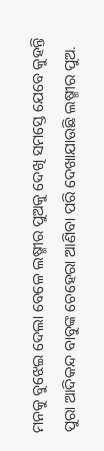ମନକୁ ବୁଝେଇ ଦେଲା ବେଳେ ଲଷ୍ମୀର ପୁଅକୁ ଦେଖି ସମସ୍ତେ ଯେବେ କୁହନ୍ତି ପୁରା ଆଦିକନ୍ଦ ବାବୁଙ୍କ ଚେହେରା ଆଣିବା ପରି ଦେଖାଯାଉଛି ଲଷ୍ମୀର ପୁଅ.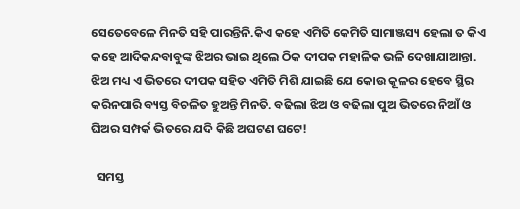ସେତେବେଳେ ମିନତି ସହି ପାରନ୍ତିନି.କିଏ କହେ ଏମିତି କେମିତି ସାମାଞ୍ଜସ୍ୟ ହେଲା ତ କିଏ କହେ ଆଦିକନ୍ଦବାବୁଙ୍କ ଝିଅର ଭାଇ ଥିଲେ ଠିକ ଦୀପକ ମହାଳିକ ଭଳି ଦେଖାଯାଆନ୍ତା. ଝିଅ ମଧ୍ୟ ଏ ଭିତରେ ଦୀପକ ସହିତ ଏମିତି ମିଶି ଯାଇଛି ଯେ କୋଉ କୂଳର ହେବେ ସ୍ଥିର କରିନପାରି ବ୍ୟସ୍ତ ବିଚଳିତ ହୁଅନ୍ତି ମିନତି. ବଢିଲା ଝିଅ ଓ ବଢିଲା ପୁଅ ଭିତରେ ନିଆଁ ଓ ଘିଅର ସମ୍ପର୍କ ଭିତରେ ଯଦି କିଛି ଅଘଟଣ ଘଟେ!

  ସମସ୍ତ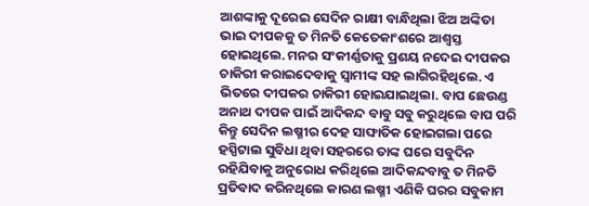ଆଶଙ୍କାକୁ ଦୂରେଇ ସେଦିନ ରାକ୍ଷୀ ବାନ୍ଧିଥିଲା ଝିଅ ଅଙ୍କିତା ଭାଇ ଦୀପକକୁ ତ ମିନତି କେତେକାଂଶରେ ଆଶ୍ଵସ୍ତ ହୋଇଥିଲେ. ମନର ସଂକୀର୍ଣ୍ଣତାକୁ ପ୍ରଶୟ ନଦେଇ ଦୀପକର ଚାକିରୀ କରାଇଦେବାକୁ ସ୍ୱାମୀଙ୍କ ସହ ଲାଗିରହିଥିଲେ. ଏ ଭିତରେ ଦୀପକର ଚାକିରୀ ହୋଇଯାଇଥିଲା. ବାପ ଛେଉଣ୍ଡ ଅନାଥ ଦୀପକ ପାଇଁ ଆଦିକନ୍ଦ ବାବୁ ସବୁ କରୁଥିଲେ ବାପ ପରି କିନ୍ତୁ ସେଦିନ ଲଷ୍ମୀର ଦେହ ସାଙ୍ଘାତିକ ହୋଇଗଲା ପରେ ହସ୍ପିଟାଲ ସୁବିଧା ଥିବା ସହରରେ ତାଙ୍କ ଘରେ ସବୁଦିନ ରହିଯିବାକୁ ଅନୁରୋଧ କରିଥିଲେ ଆଦିକନ୍ଦବାବୁ ତ ମିନତି ପ୍ରତିବାଦ କରିନଥିଲେ କାରଣ ଲଷ୍ମୀ ଏଣିକି ଘରର ସବୁକାମ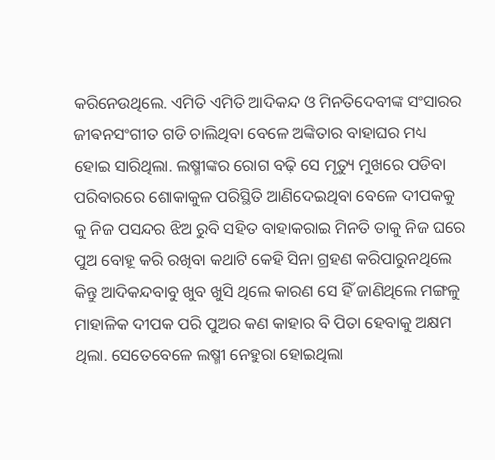କରିନେଉଥିଲେ. ଏମିତି ଏମିତି ଆଦିକନ୍ଦ ଓ ମିନତିଦେବୀଙ୍କ ସଂସାରର ଜୀଵନସଂଗୀତ ଗଡି ଚାଲିଥିବା ବେଳେ ଅଙ୍କିତାର ବାହାଘର ମଧ୍ୟ ହୋଇ ସାରିଥିଲା. ଲଷ୍ମୀଙ୍କର ରୋଗ ବଢ଼ି ସେ ମୃତ୍ୟୁ ମୁଖରେ ପଡିବା ପରିବାରରେ ଶୋକାକୁଳ ପରିସ୍ଥିତି ଆଣିଦେଇଥିବା ବେଳେ ଦୀପକକୁ କୁ ନିଜ ପସନ୍ଦର ଝିଅ ରୁବି ସହିତ ବାହାକରାଇ ମିନତି ତାକୁ ନିଜ ଘରେ ପୁଅ ବୋହୂ କରି ରଖିବା କଥାଟି କେହି ସିନା ଗ୍ରହଣ କରିପାରୁନଥିଲେ କିନ୍ତୁ ଆଦିକନ୍ଦବାବୁ ଖୁବ ଖୁସି ଥିଲେ କାରଣ ସେ ହିଁ ଜାଣିଥିଲେ ମଙ୍ଗଳୁ ମାହାଳିକ ଦୀପକ ପରି ପୁଅର କଣ କାହାର ବି ପିତା ହେବାକୁ ଅକ୍ଷମ ଥିଲା. ସେତେବେଳେ ଲଷ୍ମୀ ନେହୁରା ହୋଇଥିଲା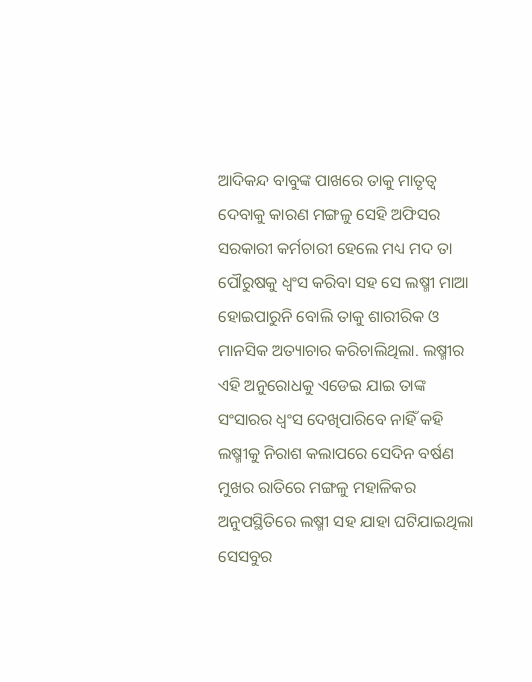ଆଦିକନ୍ଦ ବାବୁଙ୍କ ପାଖରେ ତାକୁ ମାତୃତ୍ୱ ଦେବାକୁ କାରଣ ମଙ୍ଗଳୁ ସେହି ଅଫିସର ସରକାରୀ କର୍ମଚାରୀ ହେଲେ ମଧ୍ୟ ମଦ ତା ପୌରୁଷକୁ ଧ୍ବଂସ କରିବା ସହ ସେ ଲଷ୍ମୀ ମାଆ ହୋଇପାରୁନି ବୋଲି ତାକୁ ଶାରୀରିକ ଓ ମାନସିକ ଅତ୍ୟାଚାର କରିଚାଲିଥିଲା. ଲଷ୍ମୀର ଏହି ଅନୁରୋଧକୁ ଏଡେଇ ଯାଇ ତାଙ୍କ ସଂସାରର ଧ୍ବଂସ ଦେଖିପାରିବେ ନାହିଁ କହି ଲଷ୍ମୀକୁ ନିରାଶ କଲାପରେ ସେଦିନ ବର୍ଷଣ ମୁଖର ରାତିରେ ମଙ୍ଗଳୁ ମହାଳିକର ଅନୁପସ୍ଥିତିରେ ଲଷ୍ମୀ ସହ ଯାହା ଘଟିଯାଇଥିଲା ସେସବୁର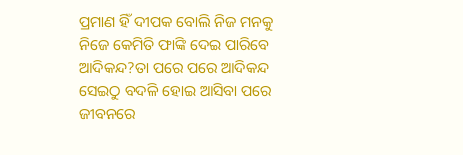ପ୍ରମାଣ ହିଁ ଦୀପକ ବୋଲି ନିଜ ମନକୁ ନିଜେ କେମିତି ଫାଙ୍କି ଦେଇ ପାରିବେ ଆଦିକନ୍ଦ?ତା ପରେ ପରେ ଆଦିକନ୍ଦ ସେଇଠୁ ବଦଳି ହୋଇ ଆସିବା ପରେ ଜୀବନରେ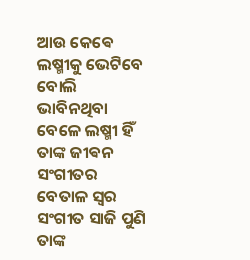ଆଉ କେଵେ ଲଷ୍ମୀକୁ ଭେଟିବେ ବୋଲି ଭାବିନଥିବା ବେଳେ ଲଷ୍ମୀ ହିଁ ତାଙ୍କ ଜୀଵନ ସଂଗୀତର ବେତାଳ ସ୍ୱର ସଂଗୀତ ସାଜି ପୁଣି ତାଙ୍କ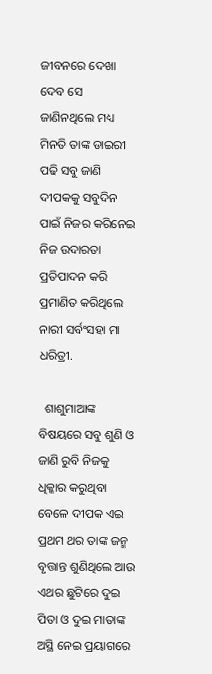ଜୀବନରେ ଦେଖା ଦେବ ସେ ଜାଣିନଥିଲେ ମଧ୍ୟ ମିନତି ତାଙ୍କ ଡାଇରୀ ପଢି ସବୁ ଜାଣି ଦୀପକକୁ ସବୁଦିନ ପାଇଁ ନିଜର କରିନେଇ ନିଜ ଉଦାରତା ପ୍ରତିପାଦନ କରି ପ୍ରମାଣିତ କରିଥିଲେ ନାରୀ ସର୍ବଂସହା ମା ଧରିତ୍ରୀ.

  ଶାଶୁମାଆଙ୍କ ବିଷୟରେ ସବୁ ଶୁଣି ଓ ଜାଣି ରୁବି ନିଜକୁ ଧିକ୍କାର କରୁଥିବା ବେଳେ ଦୀପକ ଏଇ ପ୍ରଥମ ଥର ତାଙ୍କ ଜନ୍ମ ବୃତ୍ତାନ୍ତ ଶୁଣିଥିଲେ ଆଉ ଏଥର ଛୁଟିରେ ଦୁଇ ପିତା ଓ ଦୁଇ ମାତାଙ୍କ ଅସ୍ଥି ନେଇ ପ୍ରୟାଗରେ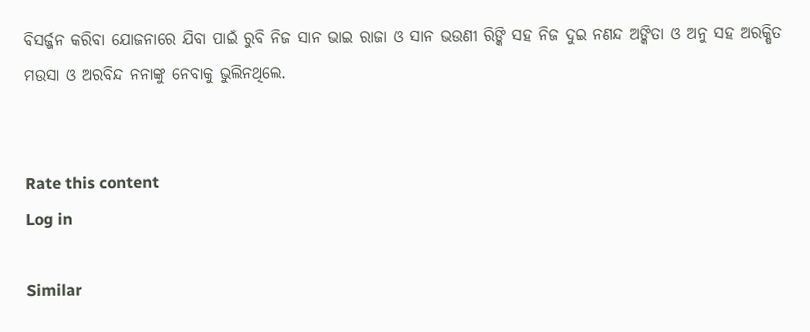ବିସର୍ଜ୍ଜନ କରିବା ଯୋଜନାରେ ଯିବା ପାଇଁ ରୁବି ନିଜ ସାନ ଭାଇ ରାଜା ଓ ସାନ ଭଉଣୀ ରିଙ୍କି ସହ ନିଜ ଦୁଇ ନଣନ୍ଦ ଅଙ୍କିତା ଓ ଅନୁ ସହ ଅରକ୍ଷିତ ମଉସା ଓ ଅରବିନ୍ଦ ନନାଙ୍କୁ ନେବାକୁ ଭୁଲିନଥିଲେ.


Rate this content
Log in

Similar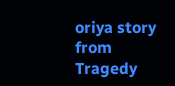oriya story from Tragedy